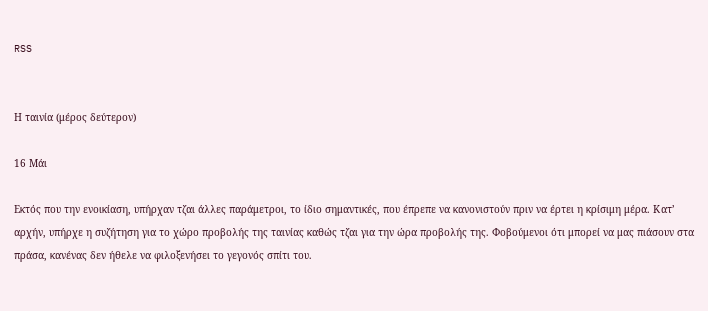RSS


Η ταινία (μέρος δεύτερον)

16 Μάι

Εκτός που την ενοικίαση, υπήρχαν τζαι άλλες παράμετροι, το ίδιο σημαντικές, που έπρεπε να κανονιστούν πριν να έρτει η κρίσιμη μέρα. Κατ’ αρχήν, υπήρχε η συζήτηση για το χώρο προβολής της ταινίας καθώς τζαι για την ώρα προβολής της. Φοβούμενοι ότι μπορεί να μας πιάσουν στα πράσα, κανένας δεν ήθελε να φιλοξενήσει το γεγονός σπίτι του.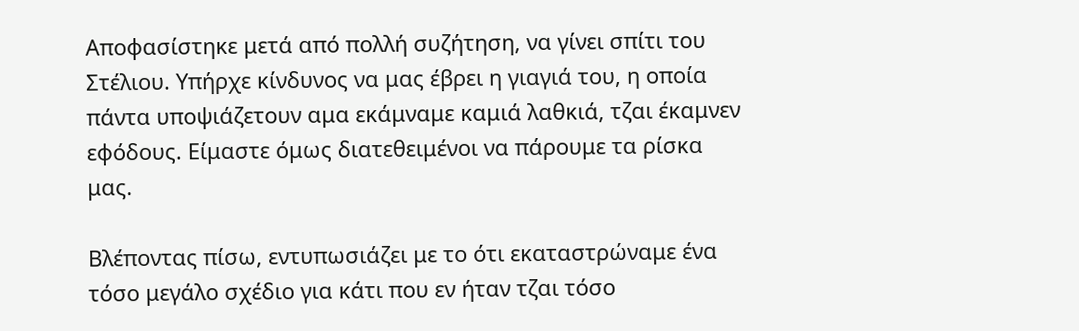Αποφασίστηκε μετά από πολλή συζήτηση, να γίνει σπίτι του Στέλιου. Υπήρχε κίνδυνος να μας έβρει η γιαγιά του, η οποία πάντα υποψιάζετουν αμα εκάμναμε καμιά λαθκιά, τζαι έκαμνεν εφόδους. Είμαστε όμως διατεθειμένοι να πάρουμε τα ρίσκα μας.

Βλέποντας πίσω, εντυπωσιάζει με το ότι εκαταστρώναμε ένα τόσο μεγάλο σχέδιο για κάτι που εν ήταν τζαι τόσο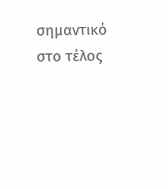σημαντικό στο τέλος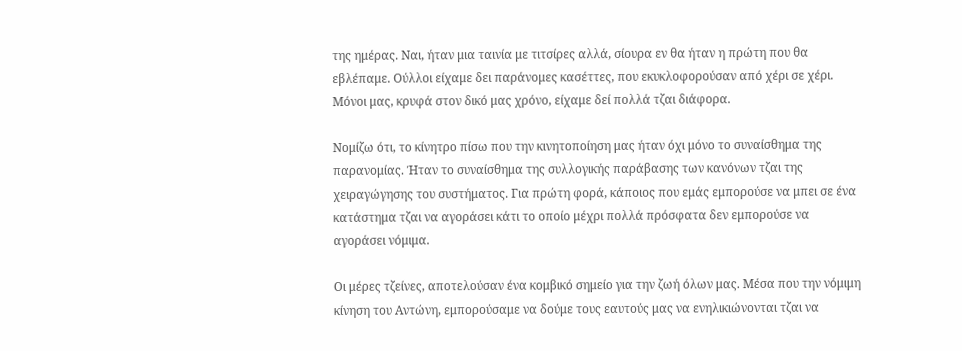της ημέρας. Ναι, ήταν μια ταινία με τιτσίρες αλλά, σίουρα εν θα ήταν η πρώτη που θα εβλέπαμε. Ούλλοι είχαμε δει παράνομες κασέττες, που εκυκλοφορούσαν από χέρι σε χέρι. Μόνοι μας, κρυφά στον δικό μας χρόνο, είχαμε δεί πολλά τζαι διάφορα.

Νομίζω ότι, το κίνητρο πίσω που την κινητοποίηση μας ήταν όχι μόνο το συναίσθημα της παρανομίας. Ήταν το συναίσθημα της συλλογικής παράβασης των κανόνων τζαι της χειραγώγησης του συστήματος. Για πρώτη φορά, κάποιος που εμάς εμπορούσε να μπει σε ένα κατάστημα τζαι να αγοράσει κάτι το οποίο μέχρι πολλά πρόσφατα δεν εμπορούσε να αγοράσει νόμιμα.

Οι μέρες τζείνες, αποτελούσαν ένα κομβικό σημείο για την ζωή όλων μας. Μέσα που την νόμιμη κίνηση του Αντώνη, εμπορούσαμε να δούμε τους εαυτούς μας να ενηλικιώνονται τζαι να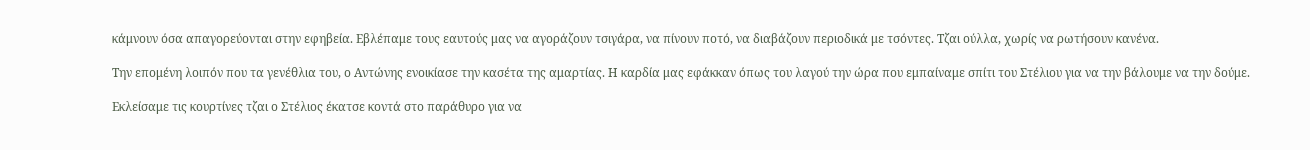κάμνουν όσα απαγορεύονται στην εφηβεία. Εβλέπαμε τους εαυτούς μας να αγοράζουν τσιγάρα, να πίνουν ποτό, να διαβάζουν περιοδικά με τσόντες. Τζαι ούλλα, χωρίς να ρωτήσουν κανένα.

Την επομένη λοιπόν που τα γενέθλια του, ο Αντώνης ενοικίασε την κασέτα της αμαρτίας. Η καρδία μας εφάκκαν όπως του λαγού την ώρα που εμπαίναμε σπίτι του Στέλιου για να την βάλουμε να την δούμε.

Εκλείσαμε τις κουρτίνες τζαι ο Στέλιος έκατσε κοντά στο παράθυρο για να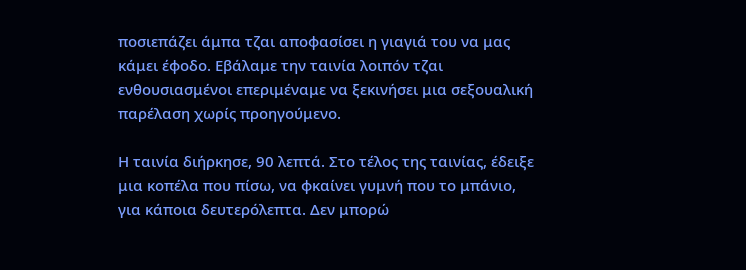ποσιεπάζει άμπα τζαι αποφασίσει η γιαγιά του να μας κάμει έφοδο. Εβάλαμε την ταινία λοιπόν τζαι ενθουσιασμένοι επεριμέναμε να ξεκινήσει μια σεξουαλική παρέλαση χωρίς προηγούμενο.

Η ταινία διήρκησε, 90 λεπτά. Στο τέλος της ταινίας, έδειξε μια κοπέλα που πίσω, να φκαίνει γυμνή που το μπάνιο, για κάποια δευτερόλεπτα. Δεν μπορώ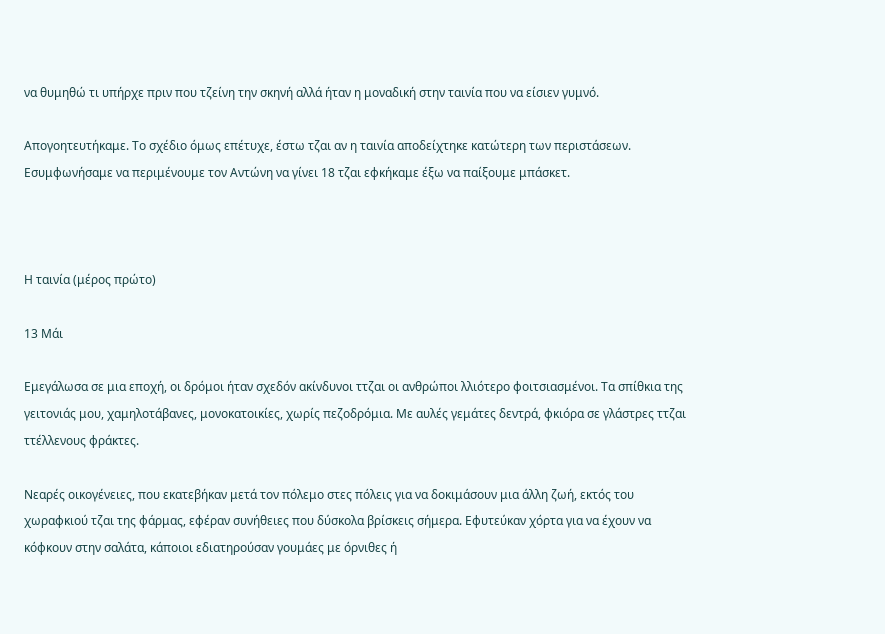να θυμηθώ τι υπήρχε πριν που τζείνη την σκηνή αλλά ήταν η μοναδική στην ταινία που να είσιεν γυμνό.

Απογοητευτήκαμε. Το σχέδιο όμως επέτυχε, έστω τζαι αν η ταινία αποδείχτηκε κατώτερη των περιστάσεων. Εσυμφωνήσαμε να περιμένουμε τον Αντώνη να γίνει 18 τζαι εφκήκαμε έξω να παίξουμε μπάσκετ.



Η ταινία (μέρος πρώτο)

13 Μάι

Εμεγάλωσα σε μια εποχή, οι δρόμοι ήταν σχεδόν ακίνδυνοι ττζαι οι ανθρώποι λλιότερο φοιτσιασμένοι. Τα σπίθκια της γειτονιάς μου, χαμηλοτάβανες, μονοκατοικίες, χωρίς πεζοδρόμια. Με αυλές γεμάτες δεντρά, φκιόρα σε γλάστρες ττζαι ττέλλενους φράκτες.

Νεαρές οικογένειες, που εκατεβήκαν μετά τον πόλεμο στες πόλεις για να δοκιμάσουν μια άλλη ζωή, εκτός του χωραφκιού τζαι της φάρμας, εφέραν συνήθειες που δύσκολα βρίσκεις σήμερα. Εφυτεύκαν χόρτα για να έχουν να κόφκουν στην σαλάτα, κάποιοι εδιατηρούσαν γουμάες με όρνιθες ή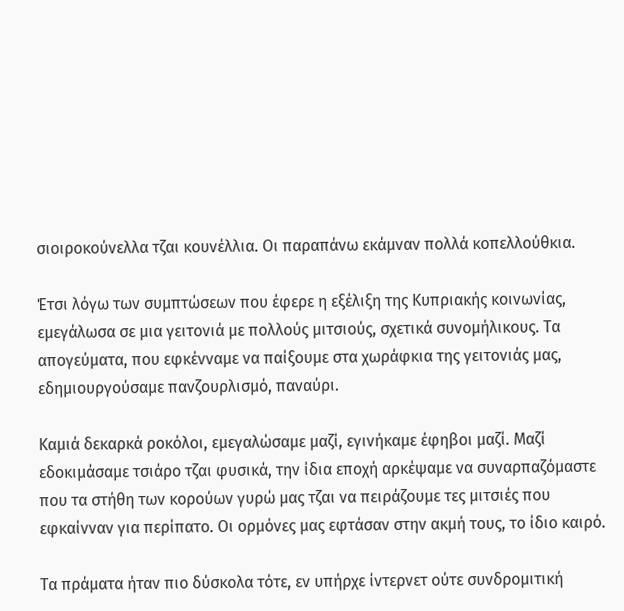σιοιροκούνελλα τζαι κουνέλλια. Οι παραπάνω εκάμναν πολλά κοπελλούθκια.

Έτσι λόγω των συμπτώσεων που έφερε η εξέλιξη της Κυπριακής κοινωνίας, εμεγάλωσα σε μια γειτονιά με πολλούς μιτσιούς, σχετικά συνομήλικους. Τα απογεύματα, που εφκένναμε να παίξουμε στα χωράφκια της γειτονιάς μας, εδημιουργούσαμε πανζουρλισμό, παναύρι.

Καμιά δεκαρκά ροκόλοι, εμεγαλώσαμε μαζί, εγινήκαμε έφηβοι μαζί. Μαζί εδοκιμάσαμε τσιάρο τζαι φυσικά, την ίδια εποχή αρκέψαμε να συναρπαζόμαστε που τα στήθη των κορούων γυρώ μας τζαι να πειράζουμε τες μιτσιές που εφκαίνναν για περίπατο. Οι ορμόνες μας εφτάσαν στην ακμή τους, το ίδιο καιρό.

Τα πράματα ήταν πιο δύσκολα τότε, εν υπήρχε ίντερνετ ούτε συνδρομιτική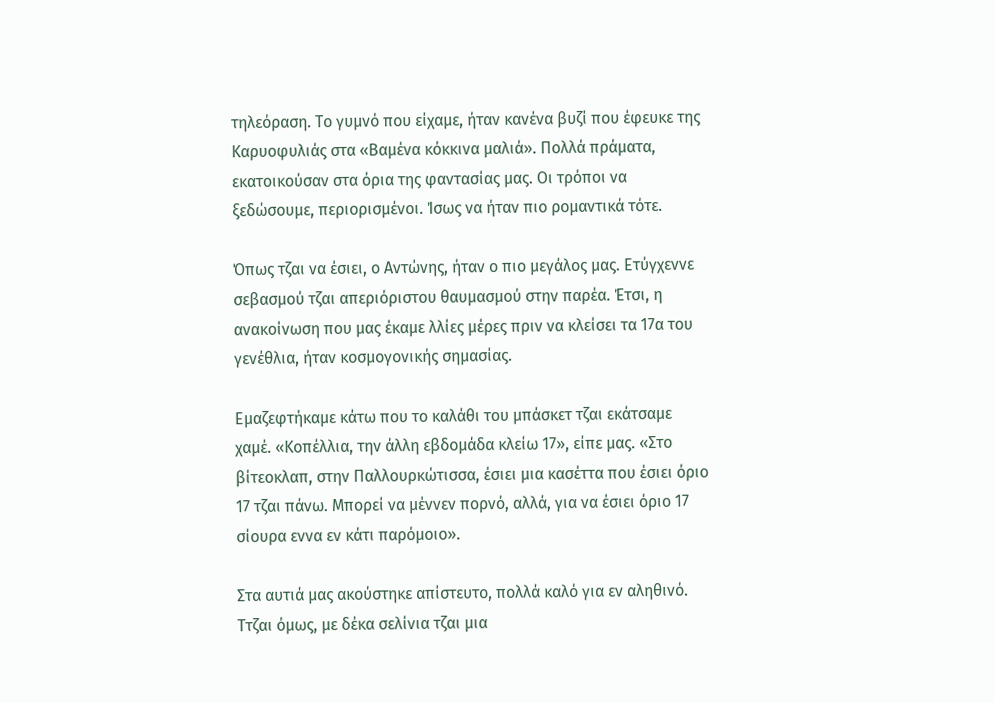τηλεόραση. Το γυμνό που είχαμε, ήταν κανένα βυζί που έφευκε της Καρυοφυλιάς στα «Βαμένα κόκκινα μαλιά». Πολλά πράματα, εκατοικούσαν στα όρια της φαντασίας μας. Οι τρόποι να ξεδώσουμε, περιορισμένοι. Ίσως να ήταν πιο ρομαντικά τότε.

Όπως τζαι να έσιει, ο Αντώνης, ήταν ο πιο μεγάλος μας. Ετύγχεννε σεβασμού τζαι απεριόριστου θαυμασμού στην παρέα. Έτσι, η ανακοίνωση που μας έκαμε λλίες μέρες πριν να κλείσει τα 17α του γενέθλια, ήταν κοσμογονικής σημασίας.

Εμαζεφτήκαμε κάτω που το καλάθι του μπάσκετ τζαι εκάτσαμε χαμέ. «Κοπέλλια, την άλλη εβδομάδα κλείω 17», είπε μας. «Στο βίτεοκλαπ, στην Παλλουρκώτισσα, έσιει μια κασέττα που έσιει όριο 17 τζαι πάνω. Μπορεί να μέννεν πορνό, αλλά, για να έσιει όριο 17 σίουρα εννα εν κάτι παρόμοιο».

Στα αυτιά μας ακούστηκε απίστευτο, πολλά καλό για εν αληθινό. Ττζαι όμως, με δέκα σελίνια τζαι μια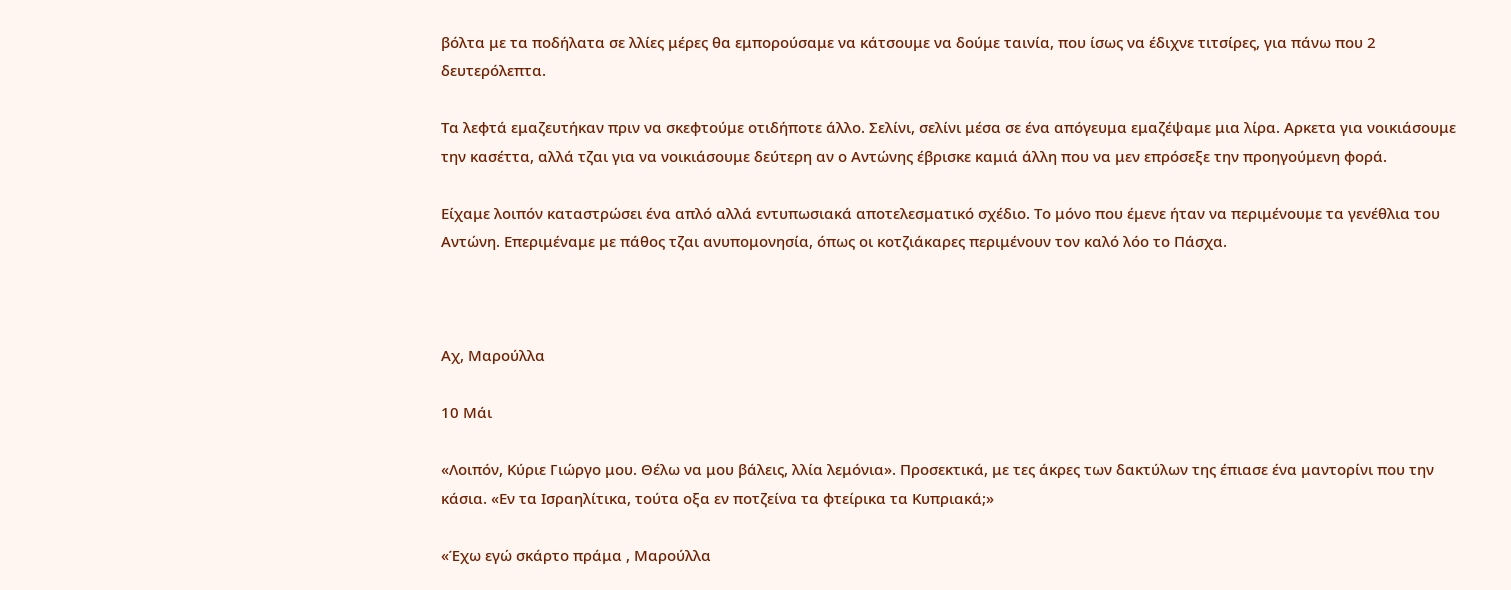βόλτα με τα ποδήλατα σε λλίες μέρες θα εμπορούσαμε να κάτσουμε να δούμε ταινία, που ίσως να έδιχνε τιτσίρες, για πάνω που 2 δευτερόλεπτα.

Τα λεφτά εμαζευτήκαν πριν να σκεφτούμε οτιδήποτε άλλο. Σελίνι, σελίνι μέσα σε ένα απόγευμα εμαζέψαμε μια λίρα. Αρκετα για νοικιάσουμε την κασέττα, αλλά τζαι για να νοικιάσουμε δεύτερη αν ο Αντώνης έβρισκε καμιά άλλη που να μεν επρόσεξε την προηγούμενη φορά.

Είχαμε λοιπόν καταστρώσει ένα απλό αλλά εντυπωσιακά αποτελεσματικό σχέδιο. Το μόνο που έμενε ήταν να περιμένουμε τα γενέθλια του Αντώνη. Επεριμέναμε με πάθος τζαι ανυπομονησία, όπως οι κοτζιάκαρες περιμένουν τον καλό λόο το Πάσχα.



Αχ, Μαρούλλα

10 Μάι

«Λοιπόν, Κύριε Γιώργο μου. Θέλω να μου βάλεις, λλία λεμόνια». Προσεκτικά, με τες άκρες των δακτύλων της έπιασε ένα μαντορίνι που την κάσια. «Εν τα Ισραηλίτικα, τούτα οξα εν ποτζείνα τα φτείρικα τα Κυπριακά;»

«Έχω εγώ σκάρτο πράμα , Μαρούλλα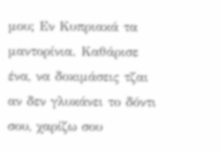μου; Εν Κυπριακά τα μαντορίνια. Καθάρισε ένα, να δοκιμάσεις τζαι αν δεν γλυκάνει το δόντι σου, χαρίζω σου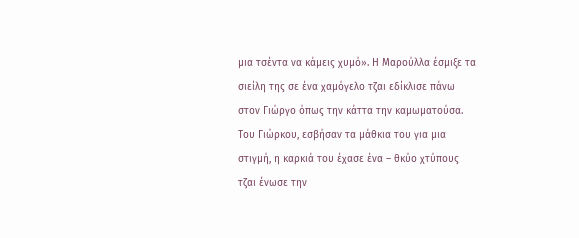μια τσέντα να κάμεις χυμό». Η Μαρούλλα έσμιξε τα σιείλη της σε ένα χαμόγελο τζαι εδίκλισε πάνω στον Γιώργο όπως την κάττα την καμωματούσα. Του Γιώρκου, εσβήσαν τα μάθκια του για μια στιγμή, η καρκιά του έχασε ένα – θκύο χτύπους τζαι ένωσε την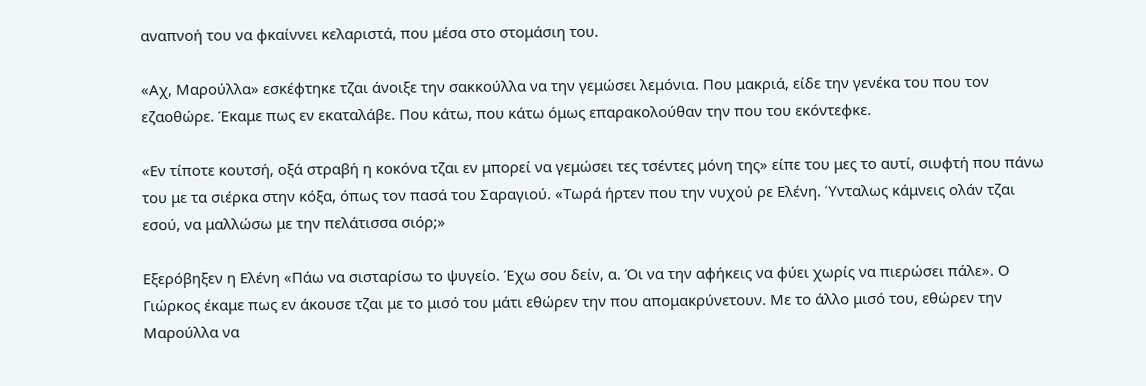αναπνοή του να φκαίννει κελαριστά, που μέσα στο στομάσιη του.

«Αχ, Μαρούλλα» εσκέφτηκε τζαι άνοιξε την σακκούλλα να την γεμώσει λεμόνια. Που μακριά, είδε την γενέκα του που τον εζαοθώρε. Έκαμε πως εν εκαταλάβε. Που κάτω, που κάτω όμως επαρακολούθαν την που του εκόντεφκε.

«Εν τίποτε κουτσή, οξά στραβή η κοκόνα τζαι εν μπορεί να γεμώσει τες τσέντες μόνη της» είπε του μες το αυτί, σιυφτή που πάνω του με τα σιέρκα στην κόξα, όπως τον πασά του Σαραγιού. «Τωρά ήρτεν που την νυχού ρε Ελένη. Ύνταλως κάμνεις ολάν τζαι εσού, να μαλλώσω με την πελάτισσα σιόρ;»

Εξερόβηξεν η Ελένη «Πάω να σισταρίσω το ψυγείο. Έχω σου δείν, α. Όι να την αφήκεις να φύει χωρίς να πιερώσει πάλε». Ο Γιώρκος έκαμε πως εν άκουσε τζαι με το μισό του μάτι εθώρεν την που απομακρύνετουν. Με το άλλο μισό του, εθώρεν την Μαρούλλα να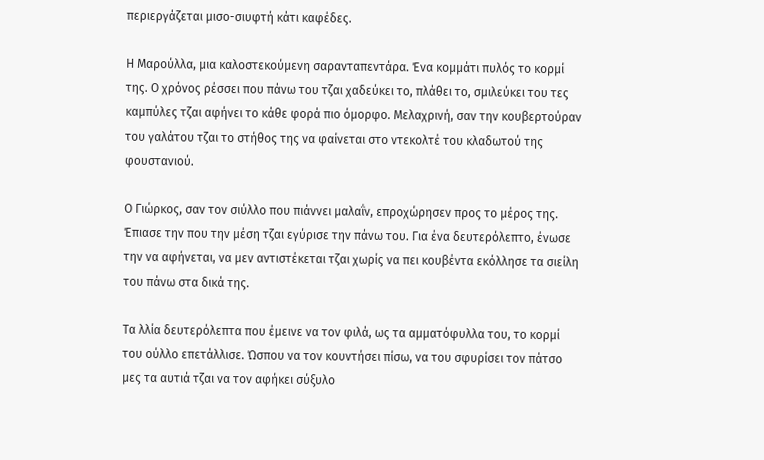περιεργάζεται μισο-σιυφτή κάτι καφέδες.

Η Μαρούλλα, μια καλοστεκούμενη σαρανταπεντάρα. Ένα κομμάτι πυλός το κορμί της. Ο χρόνος ρέσσει που πάνω του τζαι χαδεύκει το, πλάθει το, σμιλεύκει του τες καμπύλες τζαι αφήνει το κάθε φορά πιο όμορφο. Μελαχρινή, σαν την κουβερτούραν του γαλάτου τζαι το στήθος της να φαίνεται στο ντεκολτέ του κλαδωτού της φουστανιού.

Ο Γιώρκος, σαν τον σιύλλο που πιάννει μαλαΐν, επροχώρησεν προς το μέρος της. Έπιασε την που την μέση τζαι εγύρισε την πάνω του. Για ένα δευτερόλεπτο, ένωσε την να αφήνεται, να μεν αντιστέκεται τζαι χωρίς να πει κουβέντα εκόλλησε τα σιείλη του πάνω στα δικά της.

Τα λλία δευτερόλεπτα που έμεινε να τον φιλά, ως τα αμματόφυλλα του, το κορμί του ούλλο επετάλλισε. Ώσπου να τον κουντήσει πίσω, να του σφυρίσει τον πάτσο μες τα αυτιά τζαι να τον αφήκει σύξυλο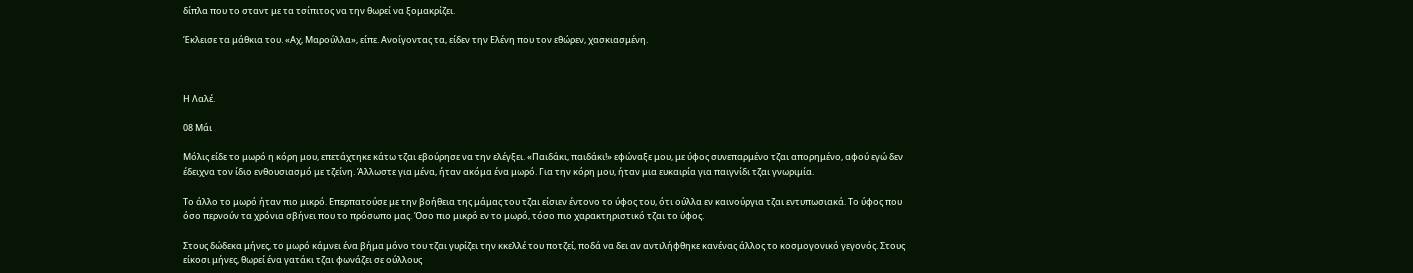δίπλα που το σταντ με τα τσίπιτος να την θωρεί να ξομακρίζει.

Έκλεισε τα μάθκια του. «Αχ, Μαρούλλα», είπε. Ανοίγοντας τα, είδεν την Ελένη που τον εθώρεν, χασκιασμένη.



Η Λαλέ.

08 Μάι

Μόλις είδε το μωρό η κόρη μου, επετάχτηκε κάτω τζαι εβούρησε να την ελέγξει. «Παιδάκι, παιδάκι!» εφώναξε μου, με ύφος συνεπαρμένο τζαι απορημένο, αφού εγώ δεν έδειχνα τον ίδιο ενθουσιασμό με τζείνη. Άλλωστε για μένα, ήταν ακόμα ένα μωρό. Για την κόρη μου, ήταν μια ευκαιρία για παιγνίδι τζαι γνωριμία.

Το άλλο το μωρό ήταν πιο μικρό. Επερπατούσε με την βοήθεια της μάμας του τζαι είσιεν έντονο το ύφος του, ότι ούλλα εν καινούργια τζαι εντυπωσιακά. Το ύφος που όσο περνούν τα χρόνια σβήνει που το πρόσωπο μας. Όσο πιο μικρό εν το μωρό, τόσο πιο χαρακτηριστικό τζαι το ύφος.

Στους δώδεκα μήνες, το μωρό κάμνει ένα βήμα μόνο του τζαι γυρίζει την κκελλέ του ποτζεί, ποδά να δει αν αντιλήφθηκε κανένας άλλος το κοσμογονικό γεγονός. Στους είκοσι μήνες, θωρεί ένα γατάκι τζαι φωνάζει σε ούλλους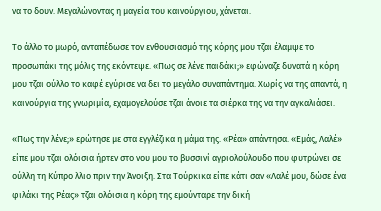να το δουν. Μεγαλώνοντας η μαγεία του καινούργιου, χάνεται.

Το άλλο το μωρό, ανταπέδωσε τον ενθουσιασμό της κόρης μου τζαι έλαμψε το προσωπάκι της μόλις της εκόντεψε. «Πως σε λένε παιδάκι;» εφώναζε δυνατά η κόρη μου τζαι ούλλο το καφέ εγύρισε να δει το μεγάλο συναπάντημα. Χωρίς να της απαντά, η καινούργια της γνωριμία, εχαμογελούσε τζαι άνοιε τα σιέρκα της να την αγκαλιάσει.

«Πως την λένε;» ερώτησε με στα εγγλέζικα η μάμα της. «Ρέα» απάντησα. «Εμάς, Λαλέ» είπε μου τζαι ολόισια ήρτεν στο νου μου το βυσσινί αγριολούλουδο που φυτρώνει σε ούλλη τη Κύπρο λλιο πριν την Άνοιξη. Στα Τούρκικα είπε κάτι σαν «Λαλέ μου, δώσε ένα φιλάκι της Ρέας» τζαι ολόισια η κόρη της εμούνταρε την δική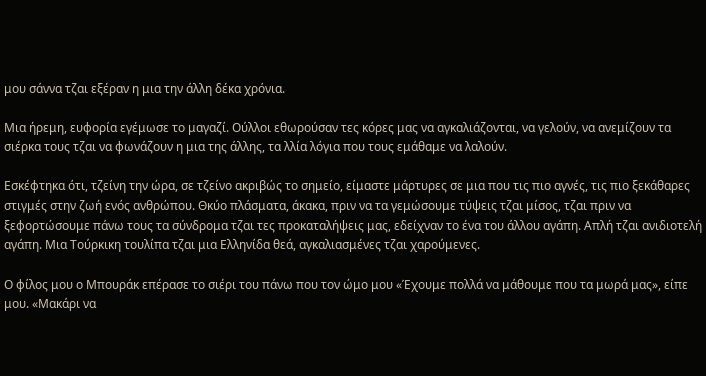μου σάννα τζαι εξέραν η μια την άλλη δέκα χρόνια.

Μια ήρεμη, ευφορία εγέμωσε το μαγαζί. Ούλλοι εθωρούσαν τες κόρες μας να αγκαλιάζονται, να γελούν, να ανεμίζουν τα σιέρκα τους τζαι να φωνάζουν η μια της άλλης, τα λλία λόγια που τους εμάθαμε να λαλούν.

Εσκέφτηκα ότι, τζείνη την ώρα, σε τζείνο ακριβώς το σημείο, είμαστε μάρτυρες σε μια που τις πιο αγνές, τις πιο ξεκάθαρες στιγμές στην ζωή ενός ανθρώπου. Θκύο πλάσματα, άκακα, πριν να τα γεμώσουμε τύψεις τζαι μίσος, τζαι πριν να ξεφορτώσουμε πάνω τους τα σύνδρομα τζαι τες προκαταλήψεις μας, εδείχναν το ένα του άλλου αγάπη. Απλή τζαι ανιδιοτελή αγάπη. Μια Τούρκικη τουλίπα τζαι μια Ελληνίδα θεά, αγκαλιασμένες τζαι χαρούμενες.

Ο φίλος μου ο Μπουράκ επέρασε το σιέρι του πάνω που τον ώμο μου «Έχουμε πολλά να μάθουμε που τα μωρά μας», είπε μου. «Μακάρι να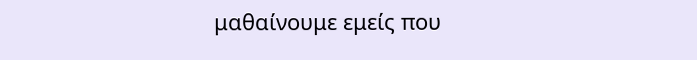μαθαίνουμε εμείς που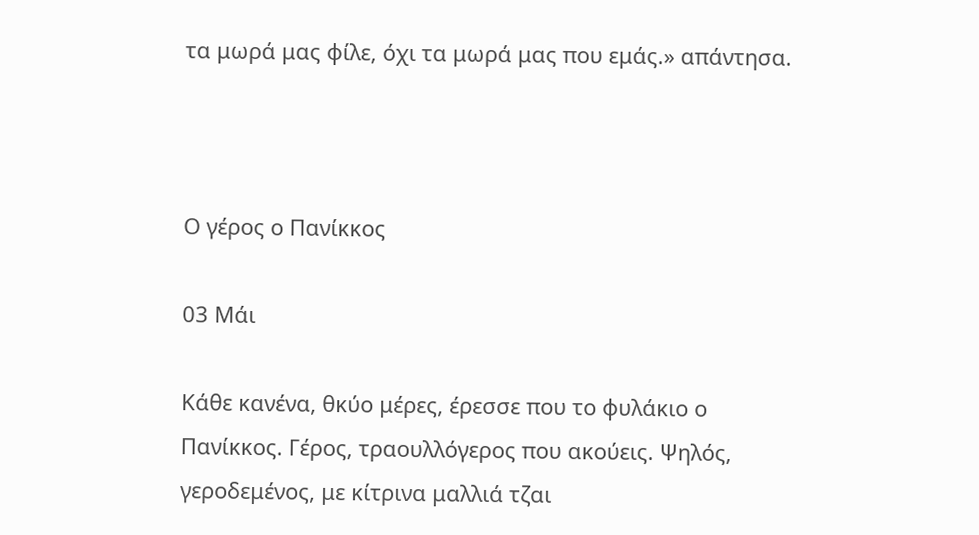τα μωρά μας φίλε, όχι τα μωρά μας που εμάς.» απάντησα.



Ο γέρος ο Πανίκκος

03 Μάι

Κάθε κανένα, θκύο μέρες, έρεσσε που το φυλάκιο ο Πανίκκος. Γέρος, τραουλλόγερος που ακούεις. Ψηλός, γεροδεμένος, με κίτρινα μαλλιά τζαι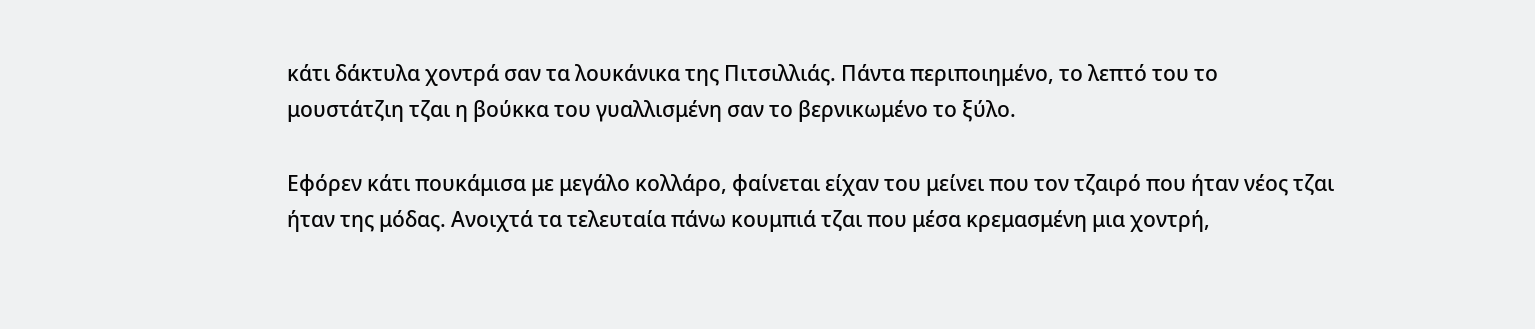κάτι δάκτυλα χοντρά σαν τα λουκάνικα της Πιτσιλλιάς. Πάντα περιποιημένο, το λεπτό του το μουστάτζιη τζαι η βούκκα του γυαλλισμένη σαν το βερνικωμένο το ξύλο.

Εφόρεν κάτι πουκάμισα με μεγάλο κολλάρο, φαίνεται είχαν του μείνει που τον τζαιρό που ήταν νέος τζαι ήταν της μόδας. Ανοιχτά τα τελευταία πάνω κουμπιά τζαι που μέσα κρεμασμένη μια χοντρή,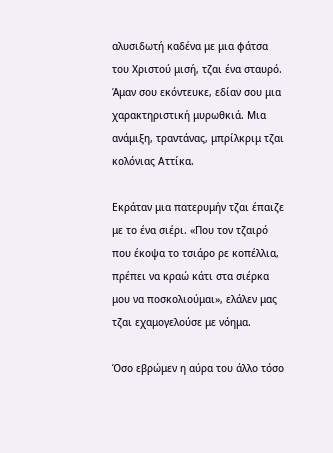αλυσιδωτή καδένα με μια φάτσα του Χριστού μισή, τζαι ένα σταυρό. Άμαν σου εκόντευκε, εδίαν σου μια χαρακτηριστική μυρωθκιά. Μια ανάμιξη, τραντάνας, μπρίλκριμ τζαι κολόνιας Αττίκα.

Εκράταν μια πατερυμήν τζαι έπαιζε με το ένα σιέρι. «Που τον τζαιρό που έκοψα το τσιάρο ρε κοπέλλια, πρέπει να κραώ κάτι στα σιέρκα μου να ποσκολιούμαι», ελάλεν μας τζαι εχαμογελούσε με νόημα.

Όσο εβρώμεν η αύρα του άλλο τόσο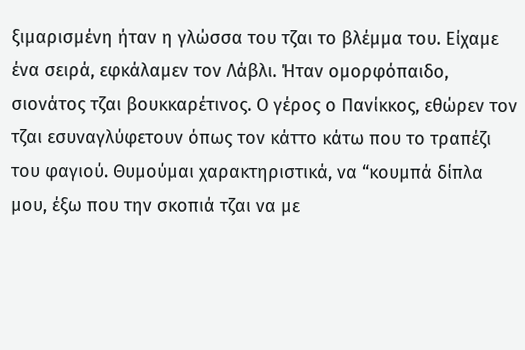ξιμαρισμένη ήταν η γλώσσα του τζαι το βλέμμα του. Είχαμε ένα σειρά, εφκάλαμεν τον Λάβλι. Ήταν ομορφόπαιδο, σιονάτος τζαι βουκκαρέτινος. Ο γέρος ο Πανίκκος, εθώρεν τον τζαι εσυναγλύφετουν όπως τον κάττο κάτω που το τραπέζι του φαγιού. Θυμούμαι χαρακτηριστικά, να “κουμπά δίπλα μου, έξω που την σκοπιά τζαι να με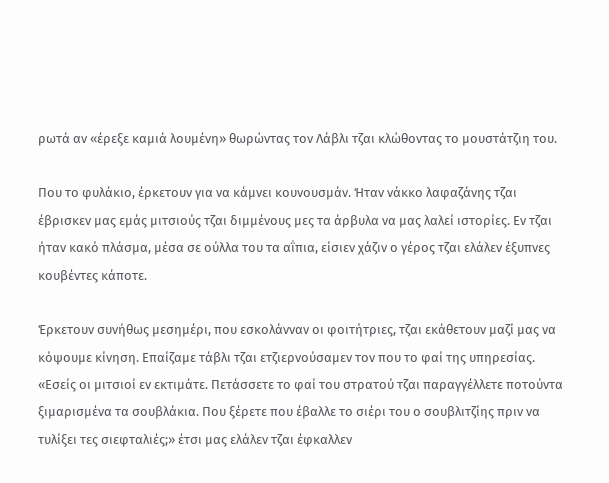ρωτά αν «έρεξε καμιά λουμένη» θωρώντας τον Λάβλι τζαι κλώθοντας το μουστάτζιη του.

Που το φυλάκιο, έρκετουν για να κάμνει κουνουσμάν. Ήταν νάκκο λαφαζάνης τζαι έβρισκεν μας εμάς μιτσιούς τζαι διμμένους μες τα άρβυλα να μας λαλεί ιστορίες. Εν τζαι ήταν κακό πλάσμα, μέσα σε ούλλα του τα αΐπια, είσιεν χάζιν ο γέρος τζαι ελάλεν έξυπνες κουβέντες κάποτε.

Έρκετουν συνήθως μεσημέρι, που εσκολάνναν οι φοιτήτριες, τζαι εκάθετουν μαζί μας να κόψουμε κίνηση. Επαίζαμε τάβλι τζαι ετζιερνούσαμεν τον που το φαί της υπηρεσίας. «Εσείς οι μιτσιοί εν εκτιμάτε. Πετάσσετε το φαί του στρατού τζαι παραγγέλλετε ποτούντα ξιμαρισμένα τα σουβλάκια. Που ξέρετε που έβαλλε το σιέρι του ο σουβλιτζίης πριν να τυλίξει τες σιεφταλιές;» έτσι μας ελάλεν τζαι έφκαλλεν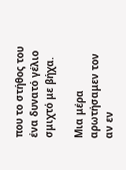που το στήθος του ένα δυνατό γέλιο σμιχτό με βήχα.

Μια μέρα αρωτήσαμεν τον αν εν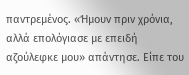παντρεμένος. «Ήμουν πριν χρόνια, αλλά επολόγιασε με επειδή αζούλεφκε μου» απάντησε. Είπε του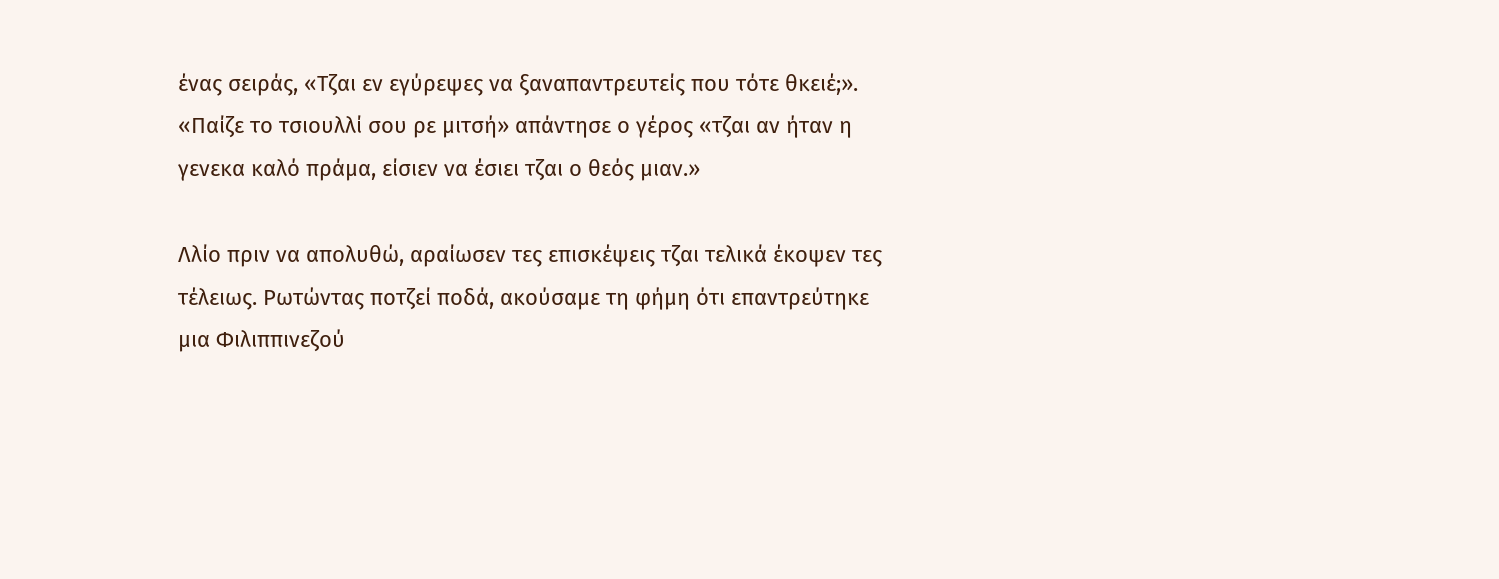ένας σειράς, «Τζαι εν εγύρεψες να ξαναπαντρευτείς που τότε θκειέ;». «Παίζε το τσιουλλί σου ρε μιτσή» απάντησε ο γέρος «τζαι αν ήταν η γενεκα καλό πράμα, είσιεν να έσιει τζαι ο θεός μιαν.»

Λλίο πριν να απολυθώ, αραίωσεν τες επισκέψεις τζαι τελικά έκοψεν τες τέλειως. Ρωτώντας ποτζεί ποδά, ακούσαμε τη φήμη ότι επαντρεύτηκε μια Φιλιππινεζού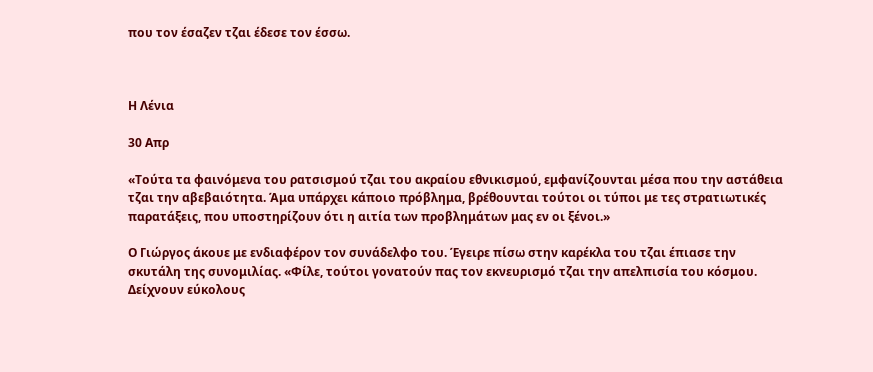που τον έσαζεν τζαι έδεσε τον έσσω.



Η Λένια

30 Απρ

«Τούτα τα φαινόμενα του ρατσισμού τζαι του ακραίου εθνικισμού, εμφανίζουνται μέσα που την αστάθεια τζαι την αβεβαιότητα. Άμα υπάρχει κάποιο πρόβλημα, βρέθουνται τούτοι οι τύποι με τες στρατιωτικές παρατάξεις, που υποστηρίζουν ότι η αιτία των προβλημάτων μας εν οι ξένοι.»

Ο Γιώργος άκουε με ενδιαφέρον τον συνάδελφο του. Έγειρε πίσω στην καρέκλα του τζαι έπιασε την σκυτάλη της συνομιλίας. «Φίλε, τούτοι γονατούν πας τον εκνευρισμό τζαι την απελπισία του κόσμου. Δείχνουν εύκολους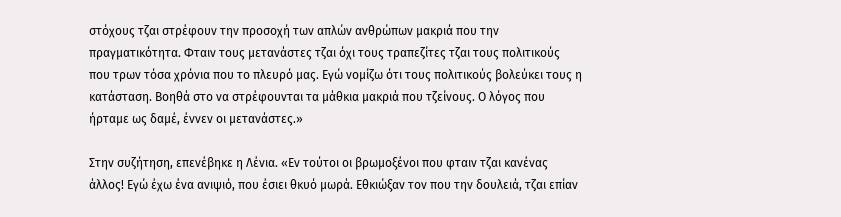στόχους τζαι στρέφουν την προσοχή των απλών ανθρώπων μακριά που την πραγματικότητα. Φταιν τους μετανάστες τζαι όχι τους τραπεζίτες τζαι τους πολιτικούς που τρων τόσα χρόνια που το πλευρό μας. Εγώ νομίζω ότι τους πολιτικούς βολεύκει τους η κατάσταση. Βοηθά στο να στρέφουνται τα μάθκια μακριά που τζείνους. Ο λόγος που ήρταμε ως δαμέ, έννεν οι μετανάστες.»

Στην συζήτηση, επενέβηκε η Λένια. «Εν τούτοι οι βρωμοξένοι που φταιν τζαι κανένας άλλος! Εγώ έχω ένα ανιψιό, που έσιει θκυό μωρά. Εθκιώξαν τον που την δουλειά, τζαι επίαν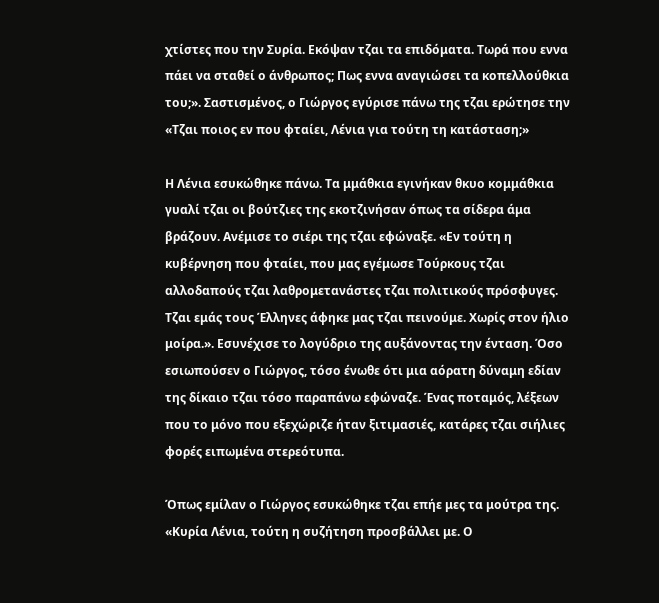χτίστες που την Συρία. Εκόψαν τζαι τα επιδόματα. Τωρά που εννα πάει να σταθεί ο άνθρωπος; Πως εννα αναγιώσει τα κοπελλούθκια του;». Σαστισμένος, ο Γιώργος εγύρισε πάνω της τζαι ερώτησε την «Τζαι ποιος εν που φταίει, Λένια για τούτη τη κατάσταση;»

Η Λένια εσυκώθηκε πάνω. Τα μμάθκια εγινήκαν θκυο κομμάθκια γυαλί τζαι οι βούτζιες της εκοτζινήσαν όπως τα σίδερα άμα βράζουν. Ανέμισε το σιέρι της τζαι εφώναξε. «Εν τούτη η κυβέρνηση που φταίει, που μας εγέμωσε Τούρκους τζαι αλλοδαπούς τζαι λαθρομετανάστες τζαι πολιτικούς πρόσφυγες. Τζαι εμάς τους Έλληνες άφηκε μας τζαι πεινούμε. Χωρίς στον ήλιο μοίρα.». Εσυνέχισε το λογύδριο της αυξάνοντας την ένταση. Όσο εσιωπούσεν ο Γιώργος, τόσο ένωθε ότι μια αόρατη δύναμη εδίαν της δίκαιο τζαι τόσο παραπάνω εφώναζε. Ένας ποταμός, λέξεων που το μόνο που εξεχώριζε ήταν ξιτιμασιές, κατάρες τζαι σιήλιες φορές ειπωμένα στερεότυπα.

Όπως εμίλαν ο Γιώργος εσυκώθηκε τζαι επήε μες τα μούτρα της. «Κυρία Λένια, τούτη η συζήτηση προσβάλλει με. Ο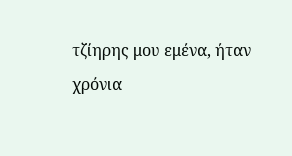τζίηρης μου εμένα, ήταν χρόνια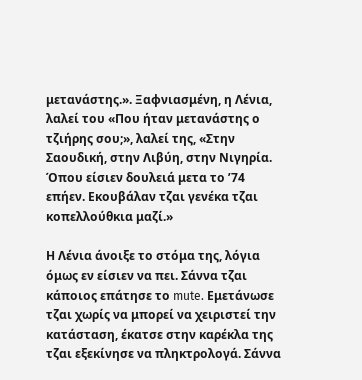μετανάστης.». Ξαφνιασμένη, η Λένια, λαλεί του «Που ήταν μετανάστης ο τζιήρης σου;», λαλεί της, «Στην Σαουδική, στην Λιβύη, στην Νιγηρία. Όπου είσιεν δουλειά μετα το ’74 επήεν. Εκουβάλαν τζαι γενέκα τζαι κοπελλούθκια μαζί.»

Η Λένια άνοιξε το στόμα της, λόγια όμως εν είσιεν να πει. Σάννα τζαι κάποιος επάτησε το mute. Εμετάνωσε τζαι χωρίς να μπορεί να χειριστεί την κατάσταση, έκατσε στην καρέκλα της τζαι εξεκίνησε να πληκτρολογά. Σάννα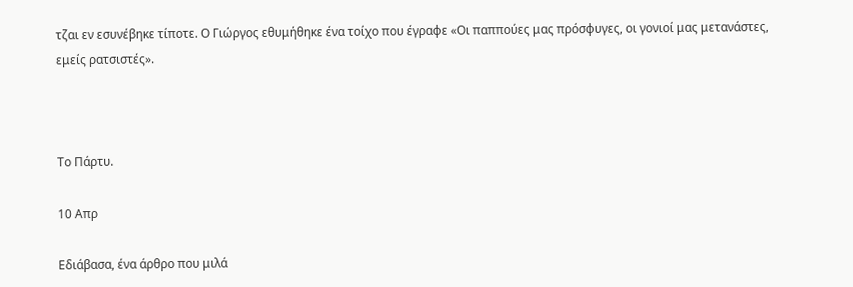τζαι εν εσυνέβηκε τίποτε. Ο Γιώργος εθυμήθηκε ένα τοίχο που έγραφε «Οι παππούες μας πρόσφυγες, οι γονιοί μας μετανάστες, εμείς ρατσιστές».



Το Πάρτυ.

10 Απρ

Εδιάβασα, ένα άρθρο που μιλά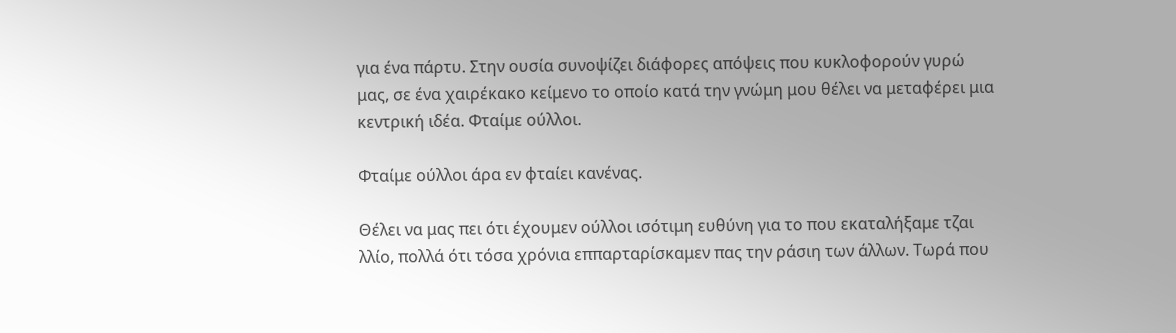για ένα πάρτυ. Στην ουσία συνοψίζει διάφορες απόψεις που κυκλοφορούν γυρώ μας, σε ένα χαιρέκακο κείμενο το οποίο κατά την γνώμη μου θέλει να μεταφέρει μια κεντρική ιδέα. Φταίμε ούλλοι.

Φταίμε ούλλοι άρα εν φταίει κανένας.

Θέλει να μας πει ότι έχουμεν ούλλοι ισότιμη ευθύνη για το που εκαταλήξαμε τζαι λλίο, πολλά ότι τόσα χρόνια εππαρταρίσκαμεν πας την ράσιη των άλλων. Τωρά που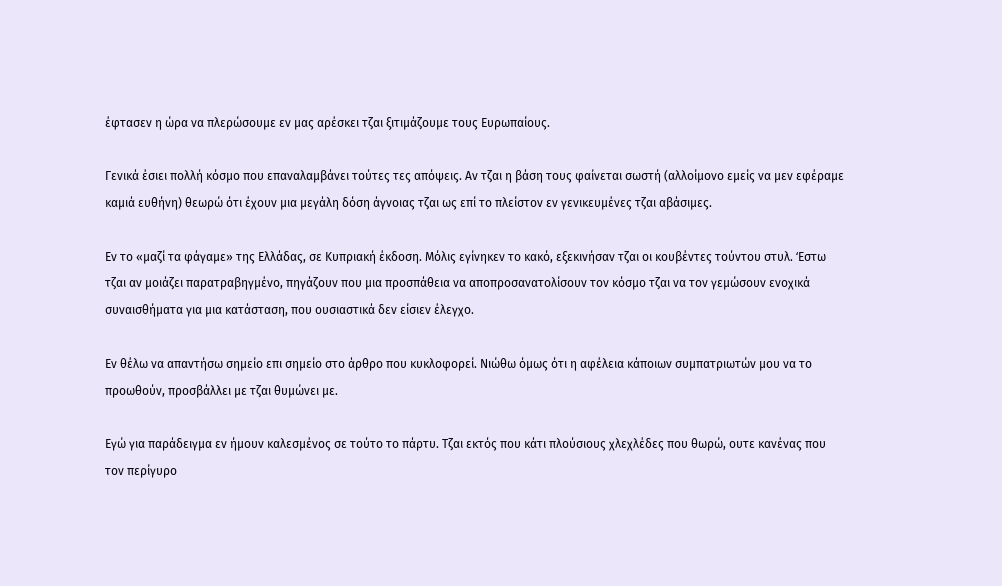έφτασεν η ώρα να πλερώσουμε εν μας αρέσκει τζαι ξιτιμάζουμε τους Ευρωπαίους.

Γενικά έσιει πολλή κόσμο που επαναλαμβάνει τούτες τες απόψεις. Αν τζαι η βάση τους φαίνεται σωστή (αλλοίμονο εμείς να μεν εφέραμε καμιά ευθήνη) θεωρώ ότι έχουν μια μεγάλη δόση άγνοιας τζαι ως επί το πλείστον εν γενικευμένες τζαι αβάσιμες.

Εν το «μαζί τα φάγαμε» της Ελλάδας, σε Κυπριακή έκδοση. Μόλις εγίνηκεν το κακό, εξεκινήσαν τζαι οι κουβέντες τούντου στυλ. ‘Eστω τζαι αν μοιάζει παρατραβηγμένο, πηγάζουν που μια προσπάθεια να αποπροσανατολίσουν τον κόσμο τζαι να τον γεμώσουν ενοχικά συναισθήματα για μια κατάσταση, που ουσιαστικά δεν είσιεν έλεγχο.

Εν θέλω να απαντήσω σημείο επι σημείο στο άρθρο που κυκλοφορεί. Νιώθω όμως ότι η αφέλεια κάποιων συμπατριωτών μου να το προωθούν, προσβάλλει με τζαι θυμώνει με.

Εγώ για παράδειγμα εν ήμουν καλεσμένος σε τούτο το πάρτυ. Τζαι εκτός που κάτι πλούσιους χλεχλέδες που θωρώ, ουτε κανένας που τον περίγυρο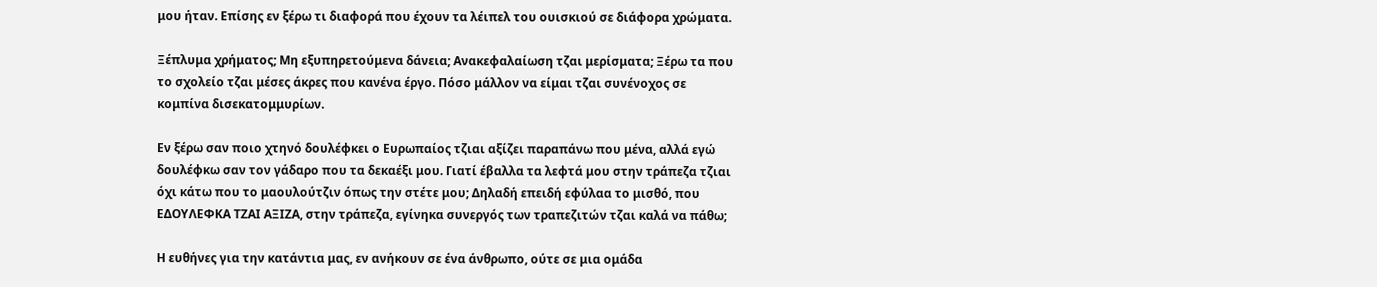μου ήταν. Επίσης εν ξέρω τι διαφορά που έχουν τα λέιπελ του ουισκιού σε διάφορα χρώματα.

Ξέπλυμα χρήματος; Μη εξυπηρετούμενα δάνεια; Ανακεφαλαίωση τζαι μερίσματα; Ξέρω τα που το σχολείο τζαι μέσες άκρες που κανένα έργο. Πόσο μάλλον να είμαι τζαι συνένοχος σε κομπίνα δισεκατομμυρίων.

Εν ξέρω σαν ποιο χτηνό δουλέφκει ο Ευρωπαίος τζιαι αξίζει παραπάνω που μένα, αλλά εγώ δουλέφκω σαν τον γάδαρο που τα δεκαέξι μου. Γιατί έβαλλα τα λεφτά μου στην τράπεζα τζιαι όχι κάτω που το μαουλούτζιν όπως την στέτε μου; Δηλαδή επειδή εφύλαα το μισθό, που ΕΔΟΥΛΕΦΚΑ ΤΖΑΙ ΑΞΙΖΑ, στην τράπεζα, εγίνηκα συνεργός των τραπεζιτών τζαι καλά να πάθω;

Η ευθήνες για την κατάντια μας, εν ανήκουν σε ένα άνθρωπο, ούτε σε μια ομάδα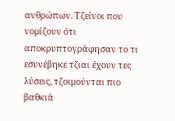ανθρώπων. Τζείνοι που νομίζουν ότι αποκρυπτογράφησαν το τι εσυνέβηκε τζιαι έχουν τες λύσεις, τζοιμούνται πιο βαθκιά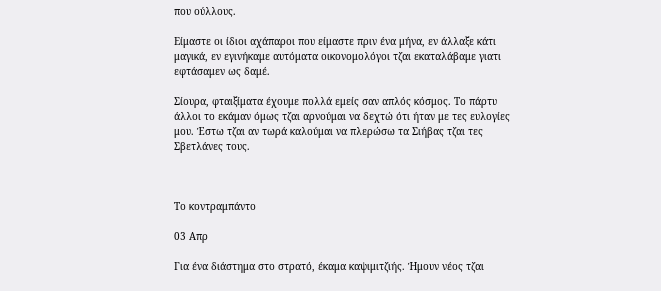που ούλλους.

Είμαστε οι ίδιοι αχάπαροι που είμαστε πριν ένα μήνα, εν άλλαξε κάτι μαγικά, εν εγινήκαμε αυτόματα οικονομολόγοι τζαι εκαταλάβαμε γιατι εφτάσαμεν ως δαμέ.

Σίουρα, φταιξίματα έχουμε πολλά εμείς σαν απλός κόσμος. Το πάρτυ άλλοι το εκάμαν όμως τζαι αρνούμαι να δεχτώ ότι ήταν με τες ευλογίες μου. Έστω τζαι αν τωρά καλούμαι να πλερώσω τα Σιήβας τζαι τες Σβετλάνες τους.



Το κοντραμπάντο

03 Απρ

Για ένα διάστημα στο στρατό, έκαμα καψιμιτζιής. Ήμουν νέος τζαι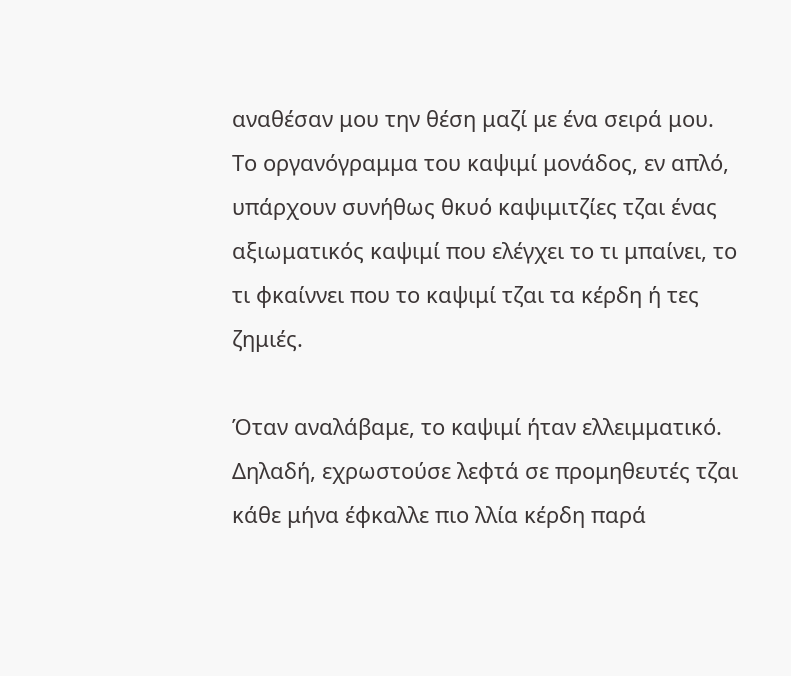αναθέσαν μου την θέση μαζί με ένα σειρά μου. Το οργανόγραμμα του καψιμί μονάδος, εν απλό, υπάρχουν συνήθως θκυό καψιμιτζίες τζαι ένας αξιωματικός καψιμί που ελέγχει το τι μπαίνει, το τι φκαίννει που το καψιμί τζαι τα κέρδη ή τες ζημιές.

Όταν αναλάβαμε, το καψιμί ήταν ελλειμματικό. Δηλαδή, εχρωστούσε λεφτά σε προμηθευτές τζαι κάθε μήνα έφκαλλε πιο λλία κέρδη παρά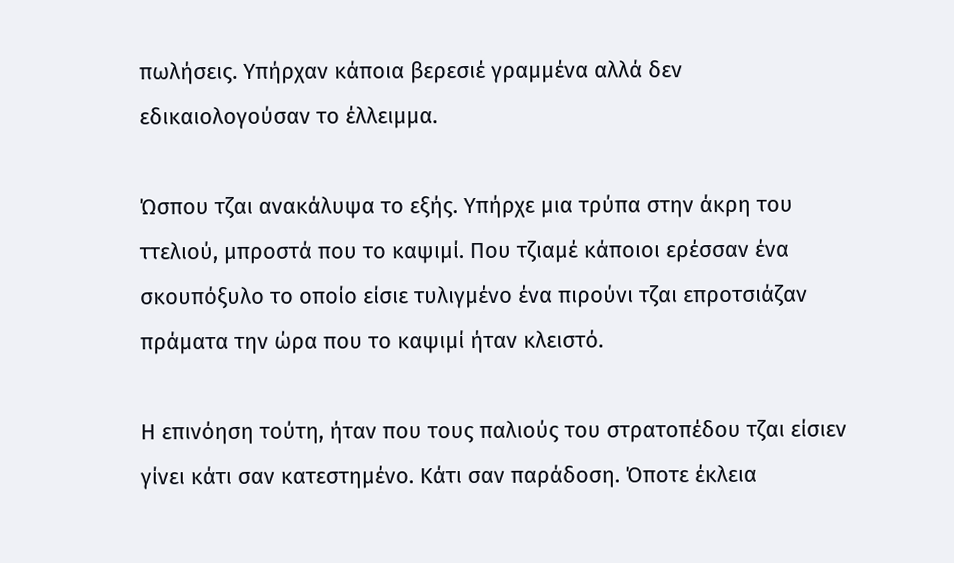πωλήσεις. Υπήρχαν κάποια βερεσιέ γραμμένα αλλά δεν εδικαιολογούσαν το έλλειμμα.

Ώσπου τζαι ανακάλυψα το εξής. Υπήρχε μια τρύπα στην άκρη του ττελιού, μπροστά που το καψιμί. Που τζιαμέ κάποιοι ερέσσαν ένα σκουπόξυλο το οποίο είσιε τυλιγμένο ένα πιρούνι τζαι επροτσιάζαν πράματα την ώρα που το καψιμί ήταν κλειστό.

Η επινόηση τούτη, ήταν που τους παλιούς του στρατοπέδου τζαι είσιεν γίνει κάτι σαν κατεστημένο. Κάτι σαν παράδοση. Όποτε έκλεια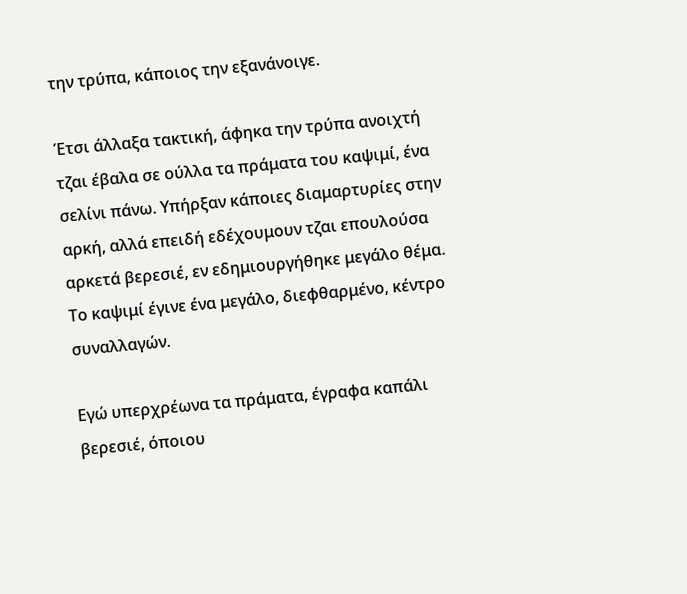την τρύπα, κάποιος την εξανάνοιγε.

Έτσι άλλαξα τακτική, άφηκα την τρύπα ανοιχτή τζαι έβαλα σε ούλλα τα πράματα του καψιμί, ένα σελίνι πάνω. Υπήρξαν κάποιες διαμαρτυρίες στην αρκή, αλλά επειδή εδέχουμουν τζαι επουλούσα αρκετά βερεσιέ, εν εδημιουργήθηκε μεγάλο θέμα. Το καψιμί έγινε ένα μεγάλο, διεφθαρμένο, κέντρο συναλλαγών.

Εγώ υπερχρέωνα τα πράματα, έγραφα καπάλι βερεσιέ, όποιου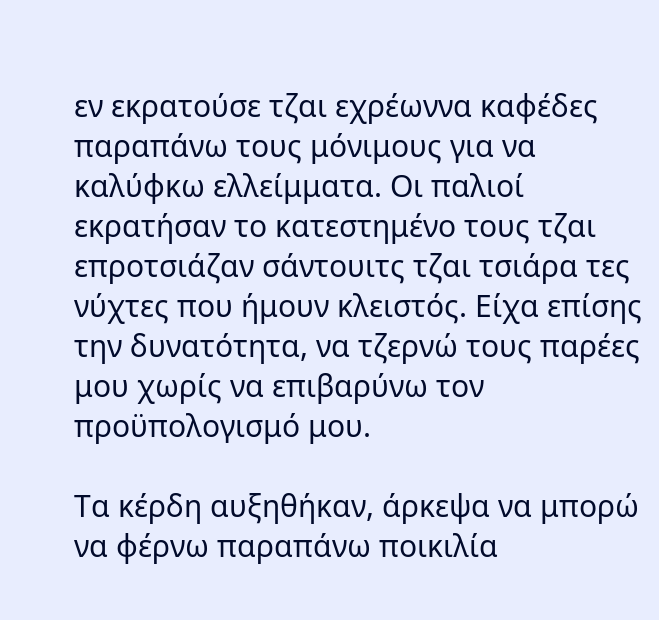εν εκρατούσε τζαι εχρέωννα καφέδες παραπάνω τους μόνιμους για να καλύφκω ελλείμματα. Οι παλιοί εκρατήσαν το κατεστημένο τους τζαι επροτσιάζαν σάντουιτς τζαι τσιάρα τες νύχτες που ήμουν κλειστός. Είχα επίσης την δυνατότητα, να τζερνώ τους παρέες μου χωρίς να επιβαρύνω τον προϋπολογισμό μου.

Τα κέρδη αυξηθήκαν, άρκεψα να μπορώ να φέρνω παραπάνω ποικιλία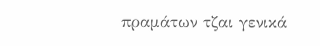πραμάτων τζαι γενικά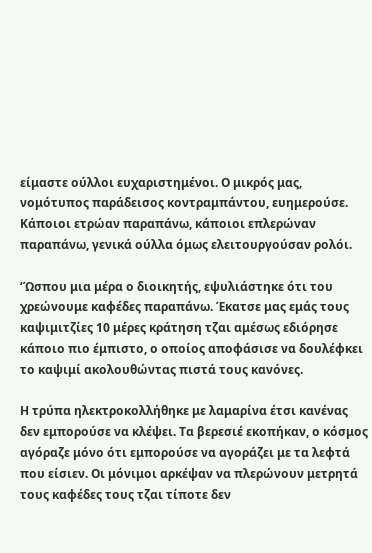είμαστε ούλλοι ευχαριστημένοι. Ο μικρός μας, νομότυπος παράδεισος κοντραμπάντου, ευημερούσε. Κάποιοι ετρώαν παραπάνω, κάποιοι επλερώναν παραπάνω, γενικά ούλλα όμως ελειτουργούσαν ρολόι.

‘Ώσπου μια μέρα ο διοικητής, εψυλιάστηκε ότι του χρεώνουμε καφέδες παραπάνω. Έκατσε μας εμάς τους καψιμιτζίες 10 μέρες κράτηση τζαι αμέσως εδιόρησε κάποιο πιο έμπιστο, ο οποίος αποφάσισε να δουλέφκει το καψιμί ακολουθώντας πιστά τους κανόνες.

Η τρύπα ηλεκτροκολλήθηκε με λαμαρίνα έτσι κανένας δεν εμπορούσε να κλέψει. Τα βερεσιέ εκοπήκαν, ο κόσμος αγόραζε μόνο ότι εμπορούσε να αγοράζει με τα λεφτά που είσιεν. Οι μόνιμοι αρκέψαν να πλερώνουν μετρητά τους καφέδες τους τζαι τίποτε δεν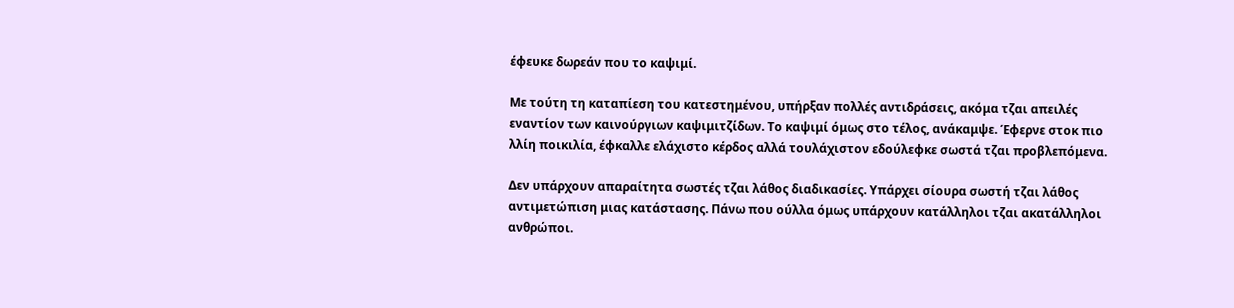έφευκε δωρεάν που το καψιμί.

Με τούτη τη καταπίεση του κατεστημένου, υπήρξαν πολλές αντιδράσεις, ακόμα τζαι απειλές εναντίον των καινούργιων καψιμιτζίδων. Το καψιμί όμως στο τέλος, ανάκαμψε. Έφερνε στοκ πιο λλίη ποικιλία, έφκαλλε ελάχιστο κέρδος αλλά τουλάχιστον εδούλεφκε σωστά τζαι προβλεπόμενα.

Δεν υπάρχουν απαραίτητα σωστές τζαι λάθος διαδικασίες. Υπάρχει σίουρα σωστή τζαι λάθος αντιμετώπιση μιας κατάστασης. Πάνω που ούλλα όμως υπάρχουν κατάλληλοι τζαι ακατάλληλοι ανθρώποι.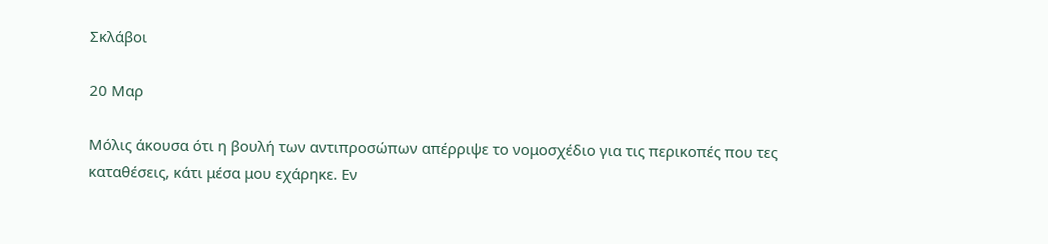Σκλάβοι

20 Μαρ

Μόλις άκουσα ότι η βουλή των αντιπροσώπων απέρριψε το νομοσχέδιο για τις περικοπές που τες καταθέσεις, κάτι μέσα μου εχάρηκε. Εν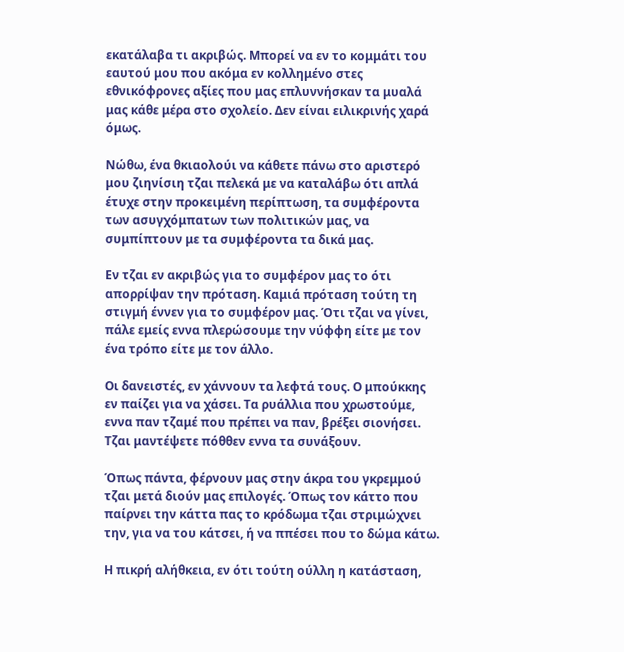εκατάλαβα τι ακριβώς. Μπορεί να εν το κομμάτι του εαυτού μου που ακόμα εν κολλημένο στες εθνικόφρονες αξίες που μας επλυννήσκαν τα μυαλά μας κάθε μέρα στο σχολείο. Δεν είναι ειλικρινής χαρά όμως.

Νώθω, ένα θκιαολούι να κάθετε πάνω στο αριστερό μου ζιηνίσιη τζαι πελεκά με να καταλάβω ότι απλά έτυχε στην προκειμένη περίπτωση, τα συμφέροντα των ασυγχόμπατων των πολιτικών μας, να συμπίπτουν με τα συμφέροντα τα δικά μας.

Εν τζαι εν ακριβώς για το συμφέρον μας το ότι απορρίψαν την πρόταση. Καμιά πρόταση τούτη τη στιγμή έννεν για το συμφέρον μας. Ότι τζαι να γίνει, πάλε εμείς εννα πλερώσουμε την νύφφη είτε με τον ένα τρόπο είτε με τον άλλο.

Οι δανειστές, εν χάννουν τα λεφτά τους. Ο μπούκκης εν παίζει για να χάσει. Τα ρυάλλια που χρωστούμε, εννα παν τζαμέ που πρέπει να παν, βρέξει σιονήσει. Τζαι μαντέψετε πόθθεν εννα τα συνάξουν.

Όπως πάντα, φέρνουν μας στην άκρα του γκρεμμού τζαι μετά διούν μας επιλογές. Όπως τον κάττο που παίρνει την κάττα πας το κρόδωμα τζαι στριμώχνει την, για να του κάτσει, ή να ππέσει που το δώμα κάτω.

Η πικρή αλήθκεια, εν ότι τούτη ούλλη η κατάσταση,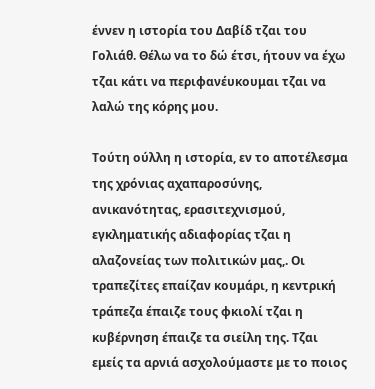έννεν η ιστορία του Δαβίδ τζαι του Γολιάθ. Θέλω να το δώ έτσι, ήτουν να έχω τζαι κάτι να περιφανέυκουμαι τζαι να λαλώ της κόρης μου.

Τούτη ούλλη η ιστορία, εν το αποτέλεσμα της χρόνιας αχαπαροσύνης, ανικανότητας, ερασιτεχνισμού, εγκληματικής αδιαφορίας τζαι η αλαζονείας των πολιτικών μας,. Οι τραπεζίτες επαίζαν κουμάρι, η κεντρική τράπεζα έπαιζε τους φκιολί τζαι η κυβέρνηση έπαιζε τα σιείλη της. Τζαι εμείς τα αρνιά ασχολούμαστε με το ποιος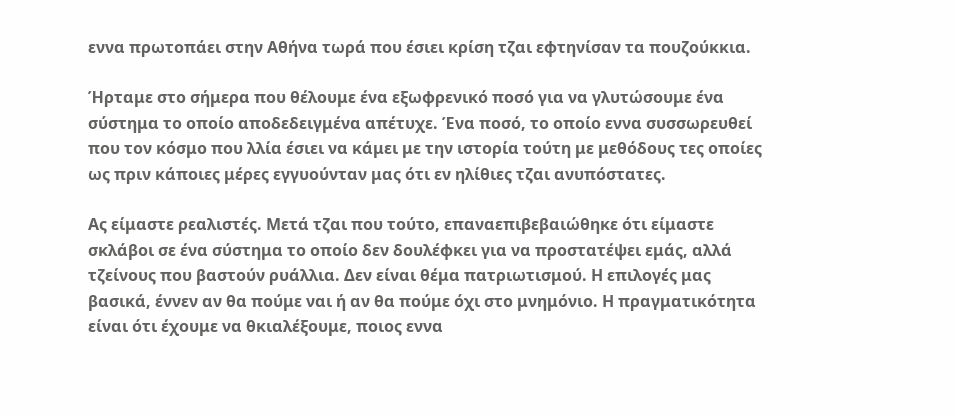εννα πρωτοπάει στην Αθήνα τωρά που έσιει κρίση τζαι εφτηνίσαν τα πουζούκκια.

Ήρταμε στο σήμερα που θέλουμε ένα εξωφρενικό ποσό για να γλυτώσουμε ένα σύστημα το οποίο αποδεδειγμένα απέτυχε. Ένα ποσό, το οποίο εννα συσσωρευθεί που τον κόσμο που λλία έσιει να κάμει με την ιστορία τούτη με μεθόδους τες οποίες ως πριν κάποιες μέρες εγγυούνταν μας ότι εν ηλίθιες τζαι ανυπόστατες.

Ας είμαστε ρεαλιστές. Μετά τζαι που τούτο, επαναεπιβεβαιώθηκε ότι είμαστε σκλάβοι σε ένα σύστημα το οποίο δεν δουλέφκει για να προστατέψει εμάς, αλλά τζείνους που βαστούν ρυάλλια. Δεν είναι θέμα πατριωτισμού. Η επιλογές μας βασικά, έννεν αν θα πούμε ναι ή αν θα πούμε όχι στο μνημόνιο. Η πραγματικότητα είναι ότι έχουμε να θκιαλέξουμε, ποιος εννα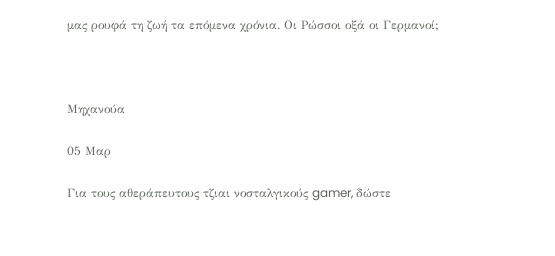μας ρουφά τη ζωή τα επόμενα χρόνια. Οι Ρώσσοι οξά οι Γερμανοί;



Μηχανούα

05 Μαρ

Για τους αθεράπευτους τζιαι νοσταλγικούς gamer, δώστε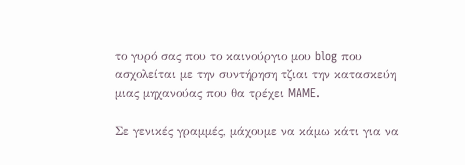το γυρό σας που το καινούργιο μου blog που ασχολείται με την συντήρηση τζιαι την κατασκεύη μιας μηχανούας που θα τρέχει MAME.

Σε γενικές γραμμές, μάχουμε να κάμω κάτι για να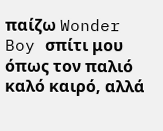παίζω Wonder Boy σπίτι μου όπως τον παλιό καλό καιρό, αλλά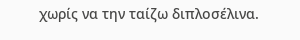χωρίς να την ταίζω διπλοσέλινα.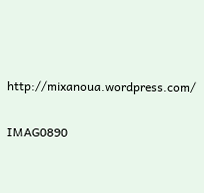http://mixanoua.wordpress.com/

IMAG0890